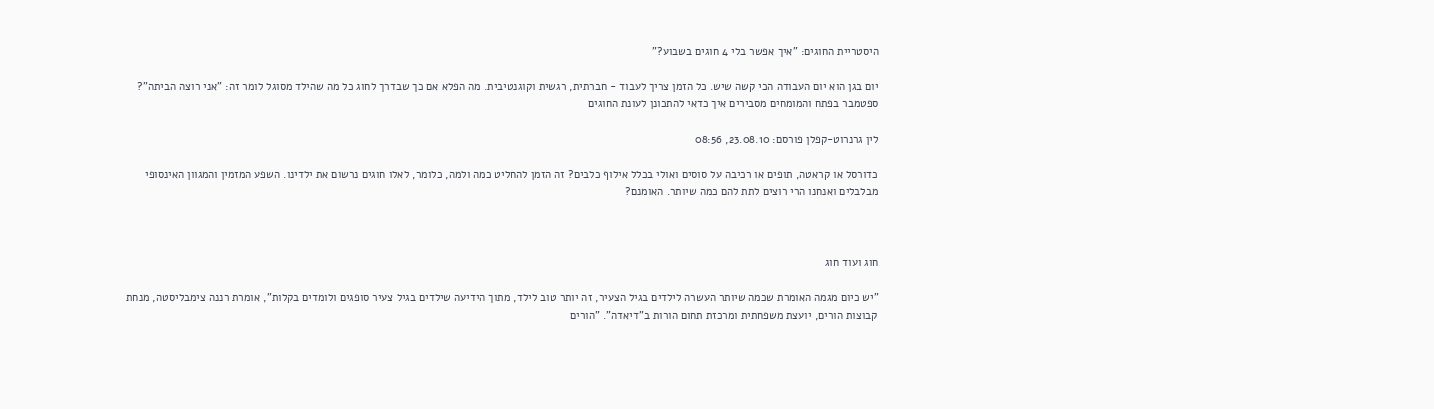היסטריית החוגים: "איך אפשר בלי 4 חוגים בשבוע?"

יום בגן הוא יום העבודה הכי קשה שיש. כל הזמן צריך לעבוד - חברתית, רגשית וקוגנטיבית. מה הפלא אם כך שבדרך לחוג כל מה שהילד מסוגל לומר זה: "אני רוצה הביתה"? ספטמבר בפתח והמומחים מסבירים איך כדאי להתכונן לעונת החוגים

לין גרנרוט-קפלן פורסם: 23.08.10, 08:56

כדורסל או קראטה, תופים או רכיבה על סוסים ואולי בכלל אילוף כלבים? זה הזמן להחליט כמה ולמה, כלומר, לאלו חוגים נרשום את ילדינו. השפע המזמין והמגוון האינסופי מבלבלים ואנחנו הרי רוצים לתת להם כמה שיותר. האומנם?



חוג ועוד חוג

"יש כיום מגמה האומרת שכמה שיותר העשרה לילדים בגיל הצעיר, זה יותר טוב לילד, מתוך הידיעה שילדים בגיל צעיר סופגים ולומדים בקלות", אומרת רננה צימבליסטה, מנחת קבוצות הורים, יועצת משפחתית ומרכזת תחום הורות ב"דיאדה". "הורים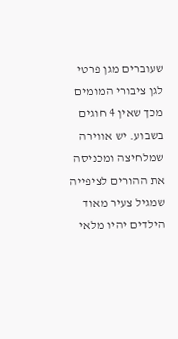שעוברים מגן פרטי לגן ציבורי המומים מכך שאין 4 חוגים בשבוע. יש אווירה שמלחיצה ומכניסה את ההורים לציפייה שמגיל צעיר מאוד הילדים יהיו מלאי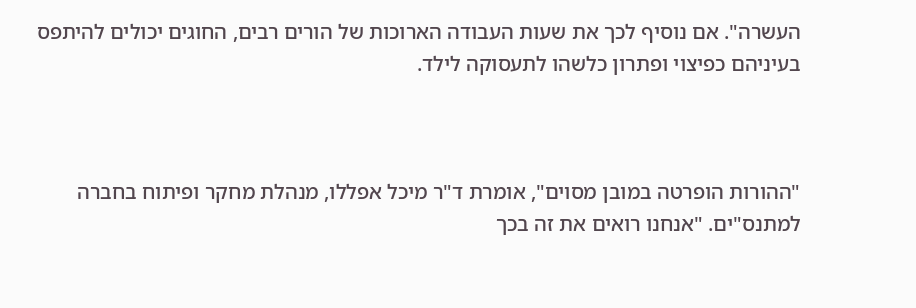העשרה". אם נוסיף לכך את שעות העבודה הארוכות של הורים רבים, החוגים יכולים להיתפס בעיניהם כפיצוי ופתרון כלשהו לתעסוקה לילד.



"ההורות הופרטה במובן מסוים", אומרת ד"ר מיכל אפללו, מנהלת מחקר ופיתוח בחברה למתנס"ים. "אנחנו רואים את זה בכך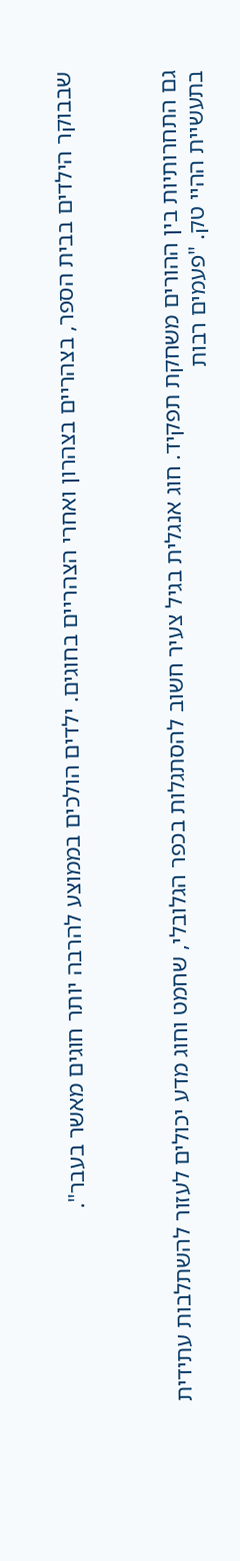שבבוקר הילדים בבית הספר, בצהריים בצהרון ואחרי הצהריים בחוגים. ילדים הולכים בממוצע להרבה יותר חוגים מאשר בעבר".



גם התחרותיות בין ההורים משחקת תפקיד. חוג אנגלית בגיל צעיר חשוב להסתגלות בכפר הגלובלי, שחמט וחוג מדע יכולים לעזור להשתלבות עתידית בתעשיית ההיי טק. "פעמים רבות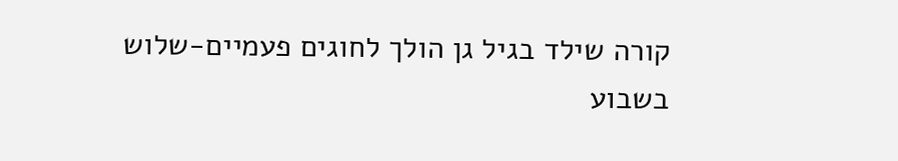קורה שילד בגיל גן הולך לחוגים פעמיים-שלוש בשבוע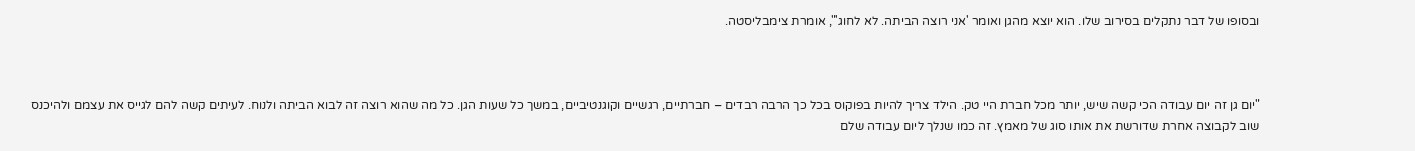ובסופו של דבר נתקלים בסירוב שלו. הוא יוצא מהגן ואומר 'אני רוצה הביתה. לא לחוג'", אומרת צימבליסטה.



"יום גן זה יום עבודה הכי קשה שיש, יותר מכל חברת היי טק. הילד צריך להיות בפוקוס בכל כך הרבה רבדים – חברתיים, רגשיים וקוגנטיביים, במשך כל שעות הגן. כל מה שהוא רוצה זה לבוא הביתה ולנוח. לעיתים קשה להם לגייס את עצמם ולהיכנס שוב לקבוצה אחרת שדורשת את אותו סוג של מאמץ. זה כמו שנלך ליום עבודה שלם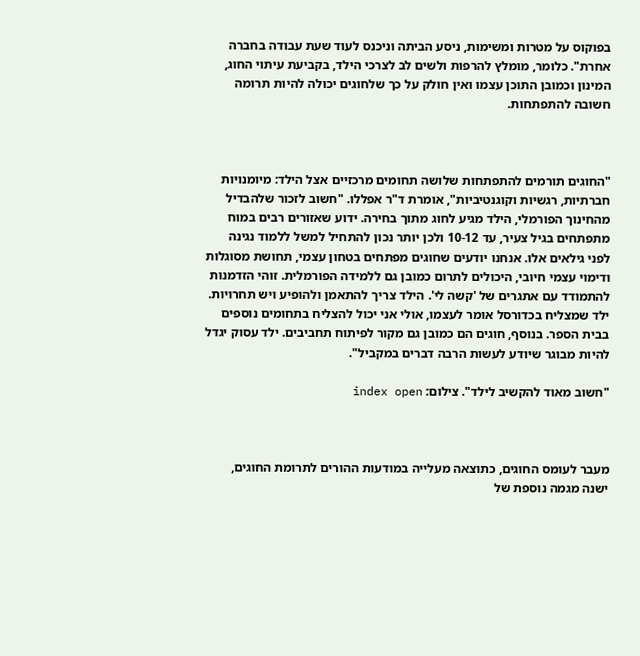בפוקוס על מטרות ומשימות, ניסע הביתה וניכנס לעוד שעת עבודה בחברה אחרת". כלומר, מומלץ להרפות ולשים לב לצרכי הילד, בקביעת עיתוי החוג, המינון וכמובן התוכן עצמו ואין חולק על כך שלחוגים יכולה להיות תרומה חשובה להתפתחות.



"החוגים תורמים להתפתחות שלושה תחומים מרכזיים אצל הילד: מיומנויות חברתיות, רגשיות וקוגנטיביות", אומרת ד"ר אפללו. "חשוב לזכור שלהבדיל מהחינוך הפורמלי, הילד מגיע לחוג מתוך בחירה. ידוע שאזורים רבים במוח מתפתחים בגיל צעיר, עד 10-12 ולכן יותר נכון להתחיל למשל ללמוד נגינה לפני גילאים אלו. אנחנו יודעים שחוגים מפתחים בטחון עצמי, תחושת מסוגלות ודימוי עצמי חיובי, היכולים לתרום כמובן גם ללמידה הפורמלית. זוהי הזדמנות להתמודד עם אתגרים של 'קשה לי'. הילד צריך להתאמן ולהופיע ויש תחרויות. ילד שמצליח בכדורסל אומר לעצמו, אולי אני יכול להצליח בתחומים נוספים בבית הספר. בנוסף, חוגים הם כמובן גם מקור לפיתוח תחביבים. ילד עסוק יגדל להיות מבוגר שיודע לעשות הרבה דברים במקביל".

"חשוב מאוד להקשיב לילד". צילום: index open



מעבר לעומס החוגים, כתוצאה מעלייה במודעות ההורים לתרומת החוגים, ישנה מגמה נוספת של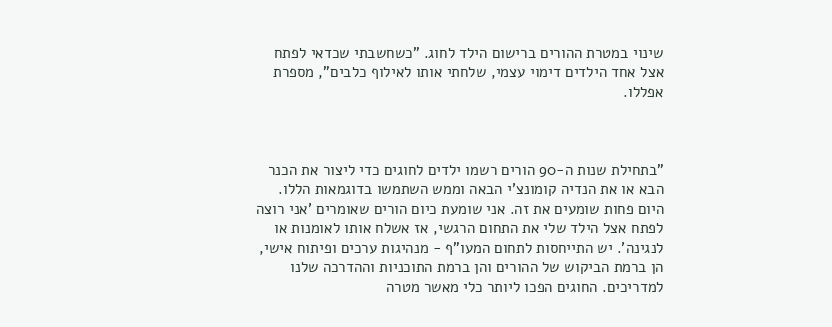שינוי במטרת ההורים ברישום הילד לחוג. "כשחשבתי שכדאי לפתח אצל אחד הילדים דימוי עצמי, שלחתי אותו לאילוף כלבים", מספרת אפללו.



"בתחילת שנות ה-90 הורים רשמו ילדים לחוגים כדי ליצור את הכנר הבא או את הנדיה קומונצ'י הבאה וממש השתמשו בדוגמאות הללו. היום פחות שומעים את זה. אני שומעת כיום הורים שאומרים 'אני רוצה לפתח אצל הילד שלי את התחום הרגשי, אז אשלח אותו לאומנות או לנגינה'. יש התייחסות לתחום המעו"ף - מנהיגות ערכים ופיתוח אישי, הן ברמת הביקוש של ההורים והן ברמת התוכניות וההדרכה שלנו למדריכים. החוגים הפכו ליותר כלי מאשר מטרה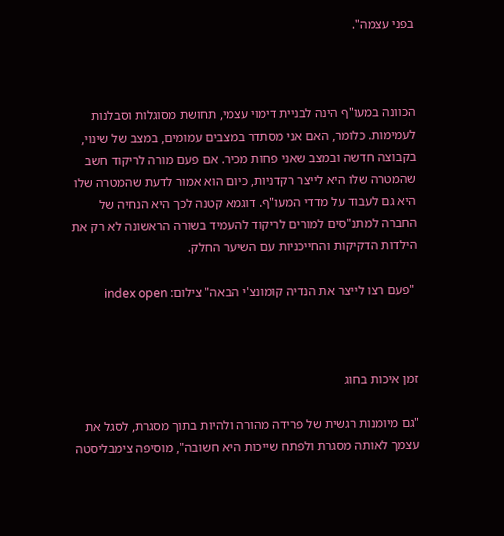בפני עצמה".



הכוונה במעו"ף הינה לבניית דימוי עצמי, תחושת מסוגלות וסבלנות לעמימות. כלומר, האם אני מסתדר במצבים עמומים, במצב של שינוי, בקבוצה חדשה ובמצב שאני פחות מכיר. אם פעם מורה לריקוד חשב שהמטרה שלו היא לייצר רקדניות, כיום הוא אמור לדעת שהמטרה שלו היא גם לעבוד על מדדי המעו"ף. דוגמא קטנה לכך היא הנחיה של החברה למתנ"סים למורים לריקוד להעמיד בשורה הראשונה לא רק את הילדות הדקיקות והחייכניות עם השיער החלק.

 "פעם רצו לייצר את הנדיה קומונצ'י הבאה" צילום: index open



זמן איכות בחוג

"גם מיומנות רגשית של פרידה מהורה ולהיות בתוך מסגרת, לסגל את עצמך לאותה מסגרת ולפתח שייכות היא חשובה", מוסיפה צימבליסטה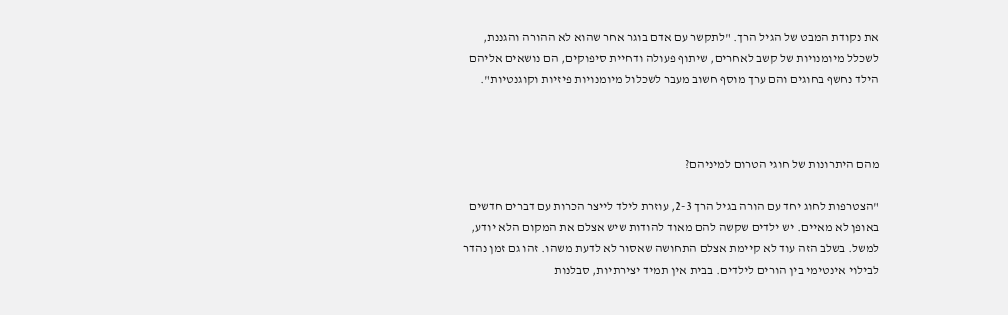את נקודת המבט של הגיל הרך. "לתקשר עם אדם בוגר אחר שהוא לא ההורה והגננת, לשכלל מיומנויות של קשב לאחרים, שיתוף פעולה ודחיית סיפוקים, הם נושאים אליהם הילד נחשף בחוגים והם ערך מוסף חשוב מעבר לשכלול מיומנויות פיזיות וקוגנטיות".



מהם היתרונות של חוגי הטרום למיניהם?

"הצטרפות לחוג יחד עם הורה בגיל הרך 2-3, עוזרת לילד לייצר הכרות עם דברים חדשים באופן לא מאיים. יש ילדים שקשה להם מאוד להודות שיש אצלם את המקום הלא יודע, למשל. בשלב הזה עוד לא קיימת אצלם התחושה שאסור לא לדעת משהו. זהו גם זמן נהדר לבילוי אינטימי בין הורים לילדים. בבית אין תמיד יצירתיות, סבלנות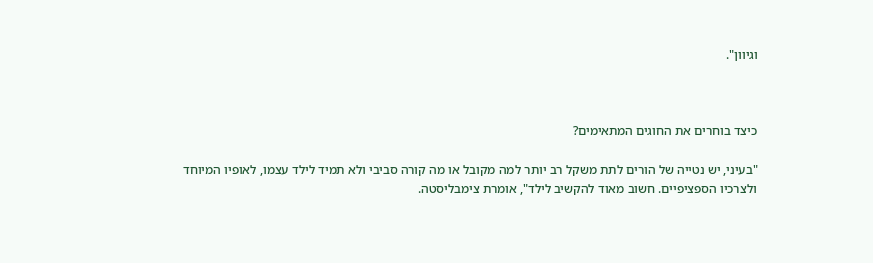וגיוון".



כיצד בוחרים את החוגים המתאימים?

"בעיני, יש נטייה של הורים לתת משקל רב יותר למה מקובל או מה קורה סביבי ולא תמיד לילד עצמו, לאופיו המיוחד ולצרכיו הספציפיים. חשוב מאוד להקשיב לילד", אומרת צימבליסטה.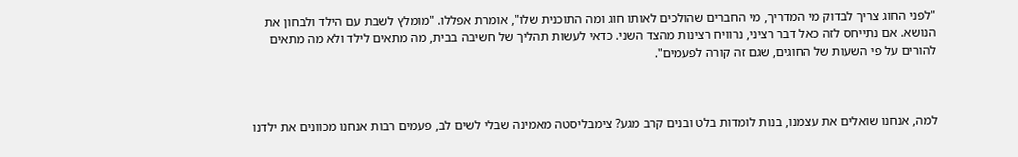"לפני החוג צריך לבדוק מי המדריך, מי החברים שהולכים לאותו חוג ומה התוכנית שלו", אומרת אפללו. "מומלץ לשבת עם הילד ולבחון את הנושא. אם נתייחס לזה כאל דבר רציני, נרוויח רצינות מהצד השני. כדאי לעשות תהליך של חשיבה בבית, מה מתאים לילד ולא מה מתאים להורים על פי השעות של החוגים, שגם זה קורה לפעמים".



למה, אנחנו שואלים את עצמנו, בנות לומדות בלט ובנים קרב מגע? צימבליסטה מאמינה שבלי לשים לב, פעמים רבות אנחנו מכוונים את ילדנו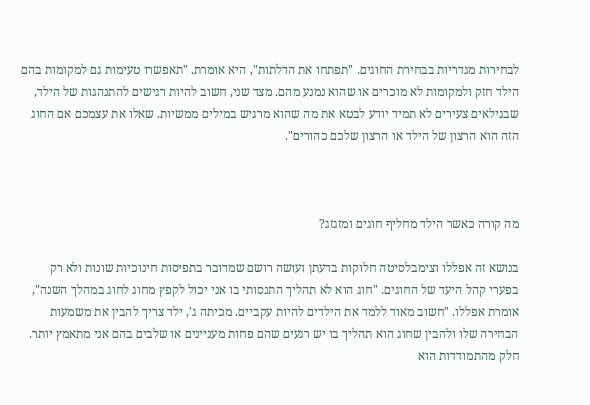לבחירות מגדריות בבחירת החוגים. "תפתחו את הדלתות", היא אומרת. "תאפשרו טעימות גם למקומות בהם הילד חזק ולמקומות לא מוכרים או שהוא נמנע מהם. מצד שני, חשוב להיות רגישים להתנהגות של הילד, שבגילאים צעירים לא תמיד יודע לבטא את מה שהוא מרגיש במילים ממשיות. שאלו את עצמכם אם החוג הזה הוא הרצון של הילד או הרצון שלכם כהורים".



מה קורה כאשר הילד מחליף חוגים ומזגזג?

בנושא זה אפללו וצימבלסיטה חלוקות בדעתן ועושה רושם שמדובר בתפיסות חינוכיות שונות ולא רק בפערי קהל היעד של החוגים. "חוג הוא לא תהליך התנסותי בו אני יכול לקפץ מחוג לחוג במהלך השנה", אומרת אפללו. "חשוב מאוד ללמד את הילדים להיות עקביים. מכיתה ג', ילד צריך להבין את משמעות הבחירה שלו ולהבין שחוג הוא תהליך בו יש רגעים שהם פחות מעניינים או שלבים בהם אני מתאמץ יותר. חלק מהתמודדות הוא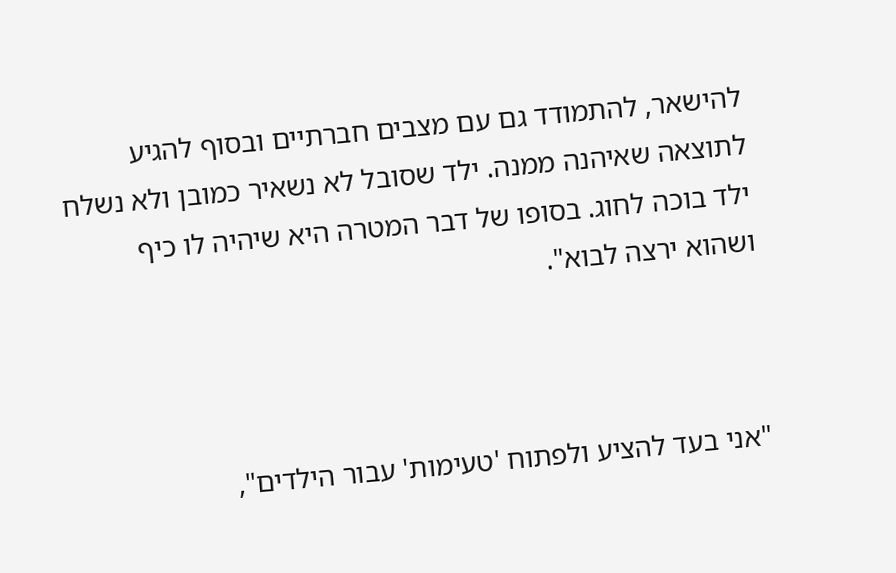להישאר, להתמודד גם עם מצבים חברתיים ובסוף להגיע לתוצאה שאיהנה ממנה. ילד שסובל לא נשאיר כמובן ולא נשלח ילד בוכה לחוג. בסופו של דבר המטרה היא שיהיה לו כיף ושהוא ירצה לבוא".



"אני בעד להציע ולפתוח 'טעימות' עבור הילדים",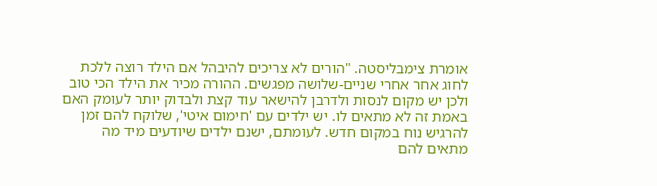אומרת צימבליסטה. "הורים לא צריכים להיבהל אם הילד רוצה ללכת לחוג אחר אחרי שניים-שלושה מפגשים. ההורה מכיר את הילד הכי טוב ולכן יש מקום לנסות ולדרבן להישאר עוד קצת ולבדוק יותר לעומק האם באמת זה לא מתאים לו. יש ילדים עם 'חימום איטי', שלוקח להם זמן להרגיש נוח במקום חדש. לעומתם, ישנם ילדים שיודעים מיד מה מתאים להם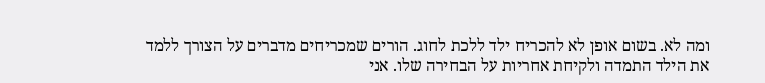ומה לא. בשום אופן לא להכריח ילד ללכת לחוג. הורים שמכריחים מדברים על הצורך ללמד את הילד התמדה ולקיחת אחריות על הבחירה שלו. אני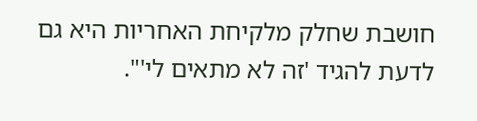חושבת שחלק מלקיחת האחריות היא גם לדעת להגיד 'זה לא מתאים לי'".